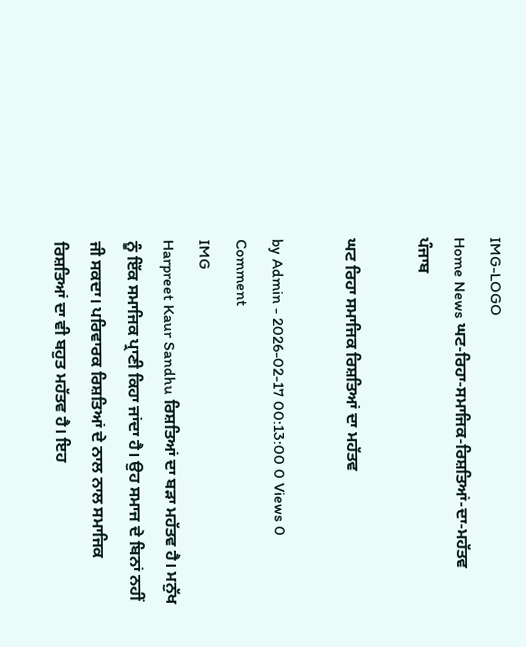IMG-LOGO
Home News ਘਟ-ਰਿਹਾ-ਸਮਾਜਿਕ-ਰਿਸ਼ਤਿਆਂ-ਦਾ-ਮਹੱਤਵ
ਪੰਜਾਬ

ਘਟ ਰਿਹਾ ਸਮਾਜਿਕ ਰਿਸ਼ਤਿਆਂ ਦਾ ਮਹੱਤਵ

by Admin - 2026-02-17 00:13:00 0 Views 0 Comment
IMG
Harpreet Kaur Sandhu ਰਿਸ਼ਤਿਆਂ ਦਾ ਬੜਾ ਮਹੱਤਵ ਹੈ। ਮਨੁੱਖ ਨੂੰ ਇੱਕ ਸਮਾਜਿਕ ਪ੍ਰਾਣੀ ਕਿਹਾ ਜਾਂਦਾ ਹੈ। ਉਹ ਸਮਾਜ ਦੇ ਬਿਨਾਂ ਨਹੀਂ ਜੀ ਸਕਦਾ। ਪਰਿਵਾਰਕ ਰਿਸ਼ਤਿਆਂ ਦੇ ਨਾਲ ਨਾਲ ਸਮਾਜਿਕ ਰਿਸ਼ਤਿਆਂ ਦਾ ਵੀ ਬਹੁਤ ਮਹੱਤਵ ਹੈ। ਇਹ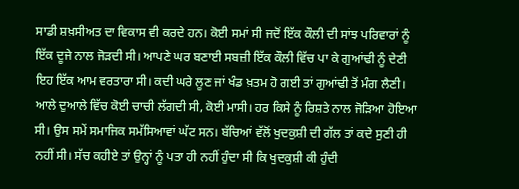ਸਾਡੀ ਸ਼ਖ਼ਸੀਅਤ ਦਾ ਵਿਕਾਸ ਵੀ ਕਰਦੇ ਹਨ। ਕੋਈ ਸਮਾਂ ਸੀ ਜਦੋਂ ਇੱਕ ਕੌਲੀ ਦੀ ਸਾਂਝ ਪਰਿਵਾਰਾਂ ਨੂੰ ਇੱਕ ਦੂਜੇ ਨਾਲ ਜੋੜਦੀ ਸੀ। ਆਪਣੇ ਘਰ ਬਣਾਈ ਸਬਜ਼ੀ ਇੱਕ ਕੌਲੀ ਵਿੱਚ ਪਾ ਕੇ ਗੁਆਂਢੀ ਨੂੰ ਦੇਣੀ ਇਹ ਇੱਕ ਆਮ ਵਰਤਾਰਾ ਸੀ। ਕਦੀ ਘਰੇ ਲੂਣ ਜਾਂ ਖੰਡ ਖ਼ਤਮ ਹੋ ਗਈ ਤਾਂ ਗੁਆਂਢੀ ਤੋਂ ਮੰਗ ਲੈਣੀ। ਆਲੇ ਦੁਆਲੇ ਵਿੱਚ ਕੋਈ ਚਾਚੀ ਲੱਗਦੀ ਸੀ, ਕੋਈ ਮਾਸੀ। ਹਰ ਕਿਸੇ ਨੂੰ ਰਿਸ਼ਤੇ ਨਾਲ ਜੋੜਿਆ ਹੋਇਆ ਸੀ। ਉਸ ਸਮੇਂ ਸਮਾਜਿਕ ਸਮੱਸਿਆਵਾਂ ਘੱਟ ਸਨ। ਬੱਚਿਆਂ ਵੱਲੋਂ ਖੁਦਕੁਸ਼ੀ ਦੀ ਗੱਲ ਤਾਂ ਕਦੇ ਸੁਣੀ ਹੀ ਨਹੀਂ ਸੀ। ਸੱਚ ਕਹੀਏ ਤਾਂ ਉਨ੍ਹਾਂ ਨੂੰ ਪਤਾ ਹੀ ਨਹੀਂ ਹੁੰਦਾ ਸੀ ਕਿ ਖੁਦਕੁਸ਼ੀ ਕੀ ਹੁੰਦੀ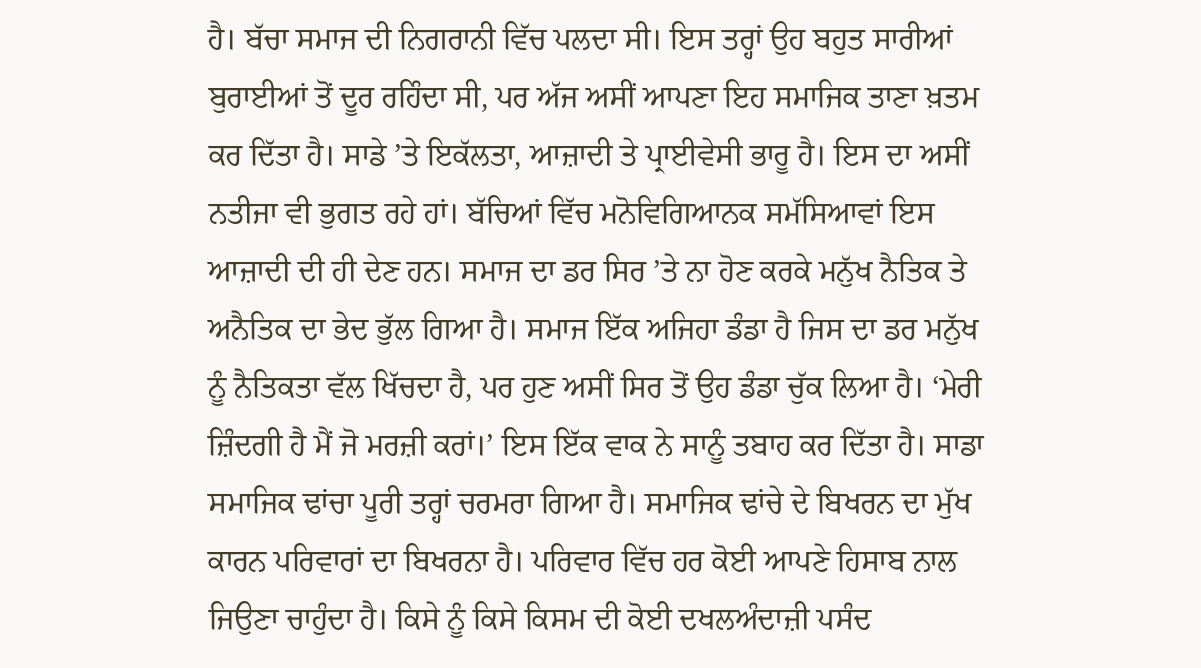ਹੈ। ਬੱਚਾ ਸਮਾਜ ਦੀ ਨਿਗਰਾਨੀ ਵਿੱਚ ਪਲਦਾ ਸੀ। ਇਸ ਤਰ੍ਹਾਂ ਉਹ ਬਹੁਤ ਸਾਰੀਆਂ ਬੁਰਾਈਆਂ ਤੋਂ ਦੂਰ ਰਹਿੰਦਾ ਸੀ, ਪਰ ਅੱਜ ਅਸੀਂ ਆਪਣਾ ਇਹ ਸਮਾਜਿਕ ਤਾਣਾ ਖ਼ਤਮ ਕਰ ਦਿੱਤਾ ਹੈ। ਸਾਡੇ ’ਤੇ ਇਕੱਲਤਾ, ਆਜ਼ਾਦੀ ਤੇ ਪ੍ਰਾਈਵੇਸੀ ਭਾਰੂ ਹੈ। ਇਸ ਦਾ ਅਸੀਂ ਨਤੀਜਾ ਵੀ ਭੁਗਤ ਰਹੇ ਹਾਂ। ਬੱਚਿਆਂ ਵਿੱਚ ਮਨੋਵਿਗਿਆਨਕ ਸਮੱਸਿਆਵਾਂ ਇਸ ਆਜ਼ਾਦੀ ਦੀ ਹੀ ਦੇਣ ਹਨ। ਸਮਾਜ ਦਾ ਡਰ ਸਿਰ ’ਤੇ ਨਾ ਹੋਣ ਕਰਕੇ ਮਨੁੱਖ ਨੈਤਿਕ ਤੇ ਅਨੈਤਿਕ ਦਾ ਭੇਦ ਭੁੱਲ ਗਿਆ ਹੈ। ਸਮਾਜ ਇੱਕ ਅਜਿਹਾ ਡੰਡਾ ਹੈ ਜਿਸ ਦਾ ਡਰ ਮਨੁੱਖ ਨੂੰ ਨੈਤਿਕਤਾ ਵੱਲ ਖਿੱਚਦਾ ਹੈ, ਪਰ ਹੁਣ ਅਸੀਂ ਸਿਰ ਤੋਂ ਉਹ ਡੰਡਾ ਚੁੱਕ ਲਿਆ ਹੈ। ‘ਮੇਰੀ ਜ਼ਿੰਦਗੀ ਹੈ ਮੈਂ ਜੋ ਮਰਜ਼ੀ ਕਰਾਂ।’ ਇਸ ਇੱਕ ਵਾਕ ਨੇ ਸਾਨੂੰ ਤਬਾਹ ਕਰ ਦਿੱਤਾ ਹੈ। ਸਾਡਾ ਸਮਾਜਿਕ ਢਾਂਚਾ ਪੂਰੀ ਤਰ੍ਹਾਂ ਚਰਮਰਾ ਗਿਆ ਹੈ। ਸਮਾਜਿਕ ਢਾਂਚੇ ਦੇ ਬਿਖਰਨ ਦਾ ਮੁੱਖ ਕਾਰਨ ਪਰਿਵਾਰਾਂ ਦਾ ਬਿਖਰਨਾ ਹੈ। ਪਰਿਵਾਰ ਵਿੱਚ ਹਰ ਕੋਈ ਆਪਣੇ ਹਿਸਾਬ ਨਾਲ ਜਿਉਣਾ ਚਾਹੁੰਦਾ ਹੈ। ਕਿਸੇ ਨੂੰ ਕਿਸੇ ਕਿਸਮ ਦੀ ਕੋਈ ਦਖਲਅੰਦਾਜ਼ੀ ਪਸੰਦ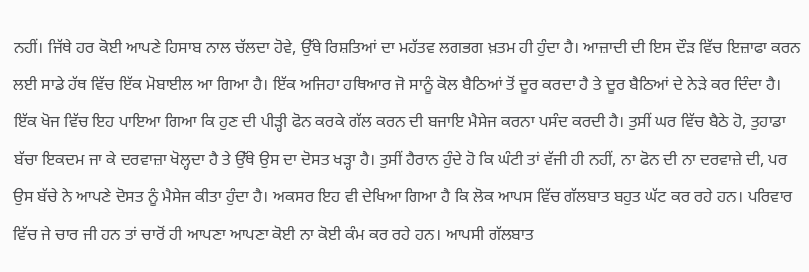ਨਹੀਂ। ਜਿੱਥੇ ਹਰ ਕੋਈ ਆਪਣੇ ਹਿਸਾਬ ਨਾਲ ਚੱਲਦਾ ਹੋਵੇ, ਉੱਥੇ ਰਿਸ਼ਤਿਆਂ ਦਾ ਮਹੱਤਵ ਲਗਭਗ ਖ਼ਤਮ ਹੀ ਹੁੰਦਾ ਹੈ। ਆਜ਼ਾਦੀ ਦੀ ਇਸ ਦੌੜ ਵਿੱਚ ਇਜ਼ਾਫਾ ਕਰਨ ਲਈ ਸਾਡੇ ਹੱਥ ਵਿੱਚ ਇੱਕ ਮੋਬਾਈਲ ਆ ਗਿਆ ਹੈ। ਇੱਕ ਅਜਿਹਾ ਹਥਿਆਰ ਜੋ ਸਾਨੂੰ ਕੋਲ ਬੈਠਿਆਂ ਤੋਂ ਦੂਰ ਕਰਦਾ ਹੈ ਤੇ ਦੂਰ ਬੈਠਿਆਂ ਦੇ ਨੇੜੇ ਕਰ ਦਿੰਦਾ ਹੈ। ਇੱਕ ਖੋਜ ਵਿੱਚ ਇਹ ਪਾਇਆ ਗਿਆ ਕਿ ਹੁਣ ਦੀ ਪੀੜ੍ਹੀ ਫੋਨ ਕਰਕੇ ਗੱਲ ਕਰਨ ਦੀ ਬਜਾਇ ਮੈਸੇਜ ਕਰਨਾ ਪਸੰਦ ਕਰਦੀ ਹੈ। ਤੁਸੀਂ ਘਰ ਵਿੱਚ ਬੈਠੇ ਹੋ, ਤੁਹਾਡਾ ਬੱਚਾ ਇਕਦਮ ਜਾ ਕੇ ਦਰਵਾਜ਼ਾ ਖੋਲ੍ਹਦਾ ਹੈ ਤੇ ਉੱਥੇ ਉਸ ਦਾ ਦੋਸਤ ਖੜ੍ਹਾ ਹੈ। ਤੁਸੀਂ ਹੈਰਾਨ ਹੁੰਦੇ ਹੋ ਕਿ ਘੰਟੀ ਤਾਂ ਵੱਜੀ ਹੀ ਨਹੀਂ, ਨਾ ਫੋਨ ਦੀ ਨਾ ਦਰਵਾਜ਼ੇ ਦੀ, ਪਰ ਉਸ ਬੱਚੇ ਨੇ ਆਪਣੇ ਦੋਸਤ ਨੂੰ ਮੈਸੇਜ ਕੀਤਾ ਹੁੰਦਾ ਹੈ। ਅਕਸਰ ਇਹ ਵੀ ਦੇਖਿਆ ਗਿਆ ਹੈ ਕਿ ਲੋਕ ਆਪਸ ਵਿੱਚ ਗੱਲਬਾਤ ਬਹੁਤ ਘੱਟ ਕਰ ਰਹੇ ਹਨ। ਪਰਿਵਾਰ ਵਿੱਚ ਜੇ ਚਾਰ ਜੀ ਹਨ ਤਾਂ ਚਾਰੋਂ ਹੀ ਆਪਣਾ ਆਪਣਾ ਕੋਈ ਨਾ ਕੋਈ ਕੰਮ ਕਰ ਰਹੇ ਹਨ। ਆਪਸੀ ਗੱਲਬਾਤ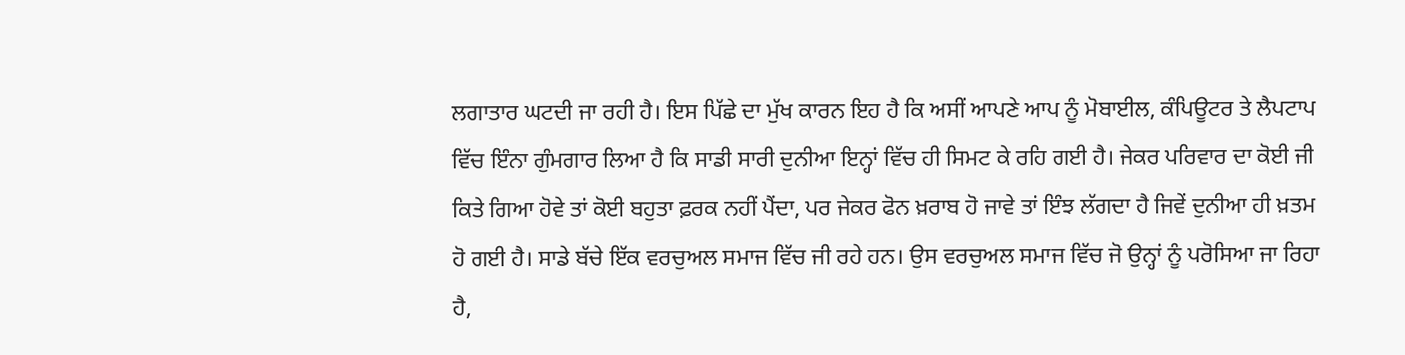ਲਗਾਤਾਰ ਘਟਦੀ ਜਾ ਰਹੀ ਹੈ। ਇਸ ਪਿੱਛੇ ਦਾ ਮੁੱਖ ਕਾਰਨ ਇਹ ਹੈ ਕਿ ਅਸੀਂ ਆਪਣੇ ਆਪ ਨੂੰ ਮੋਬਾਈਲ, ਕੰਪਿਊਟਰ ਤੇ ਲੈਪਟਾਪ ਵਿੱਚ ਇੰਨਾ ਗੁੰਮਗਾਰ ਲਿਆ ਹੈ ਕਿ ਸਾਡੀ ਸਾਰੀ ਦੁਨੀਆ ਇਨ੍ਹਾਂ ਵਿੱਚ ਹੀ ਸਿਮਟ ਕੇ ਰਹਿ ਗਈ ਹੈ। ਜੇਕਰ ਪਰਿਵਾਰ ਦਾ ਕੋਈ ਜੀ ਕਿਤੇ ਗਿਆ ਹੋਵੇ ਤਾਂ ਕੋਈ ਬਹੁਤਾ ਫ਼ਰਕ ਨਹੀਂ ਪੈਂਦਾ, ਪਰ ਜੇਕਰ ਫੋਨ ਖ਼ਰਾਬ ਹੋ ਜਾਵੇ ਤਾਂ ਇੰਝ ਲੱਗਦਾ ਹੈ ਜਿਵੇਂ ਦੁਨੀਆ ਹੀ ਖ਼ਤਮ ਹੋ ਗਈ ਹੈ। ਸਾਡੇ ਬੱਚੇ ਇੱਕ ਵਰਚੁਅਲ ਸਮਾਜ ਵਿੱਚ ਜੀ ਰਹੇ ਹਨ। ਉਸ ਵਰਚੁਅਲ ਸਮਾਜ ਵਿੱਚ ਜੋ ਉਨ੍ਹਾਂ ਨੂੰ ਪਰੋਸਿਆ ਜਾ ਰਿਹਾ ਹੈ,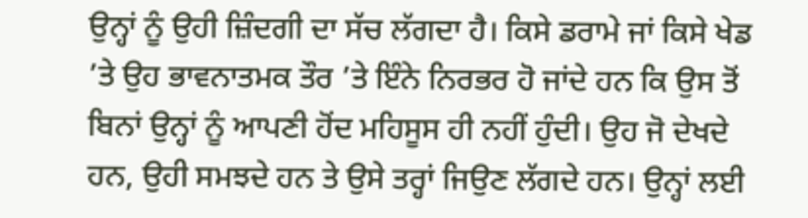ਉਨ੍ਹਾਂ ਨੂੰ ਉਹੀ ਜ਼ਿੰਦਗੀ ਦਾ ਸੱਚ ਲੱਗਦਾ ਹੈ। ਕਿਸੇ ਡਰਾਮੇ ਜਾਂ ਕਿਸੇ ਖੇਡ ’ਤੇ ਉਹ ਭਾਵਨਾਤਮਕ ਤੌਰ ’ਤੇ ਇੰਨੇ ਨਿਰਭਰ ਹੋ ਜਾਂਦੇ ਹਨ ਕਿ ਉਸ ਤੋਂ ਬਿਨਾਂ ਉਨ੍ਹਾਂ ਨੂੰ ਆਪਣੀ ਹੋਂਦ ਮਹਿਸੂਸ ਹੀ ਨਹੀਂ ਹੁੰਦੀ। ਉਹ ਜੋ ਦੇਖਦੇ ਹਨ, ਉਹੀ ਸਮਝਦੇ ਹਨ ਤੇ ਉਸੇ ਤਰ੍ਹਾਂ ਜਿਉਣ ਲੱਗਦੇ ਹਨ। ਉਨ੍ਹਾਂ ਲਈ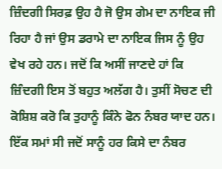ਜ਼ਿੰਦਗੀ ਸਿਰਫ਼ ਉਹ ਹੈ ਜੋ ਉਸ ਗੇਮ ਦਾ ਨਾਇਕ ਜੀ ਰਿਹਾ ਹੈ ਜਾਂ ਉਸ ਡਰਾਮੇ ਦਾ ਨਾਇਕ ਜਿਸ ਨੂੰ ਉਹ ਵੇਖ ਰਹੇ ਹਨ। ਜਦੋਂ ਕਿ ਅਸੀਂ ਜਾਣਦੇ ਹਾਂ ਕਿ ਜ਼ਿੰਦਗੀ ਇਸ ਤੋਂ ਬਹੁਤ ਅਲੱਗ ਹੈ। ਤੁਸੀਂ ਸੋਚਣ ਦੀ ਕੋਸ਼ਿਸ਼ ਕਰੋ ਕਿ ਤੁਹਾਨੂੰ ਕਿੰਨੇ ਫੋਨ ਨੰਬਰ ਯਾਦ ਹਨ। ਇੱਕ ਸਮਾਂ ਸੀ ਜਦੋਂ ਸਾਨੂੰ ਹਰ ਕਿਸੇ ਦਾ ਨੰਬਰ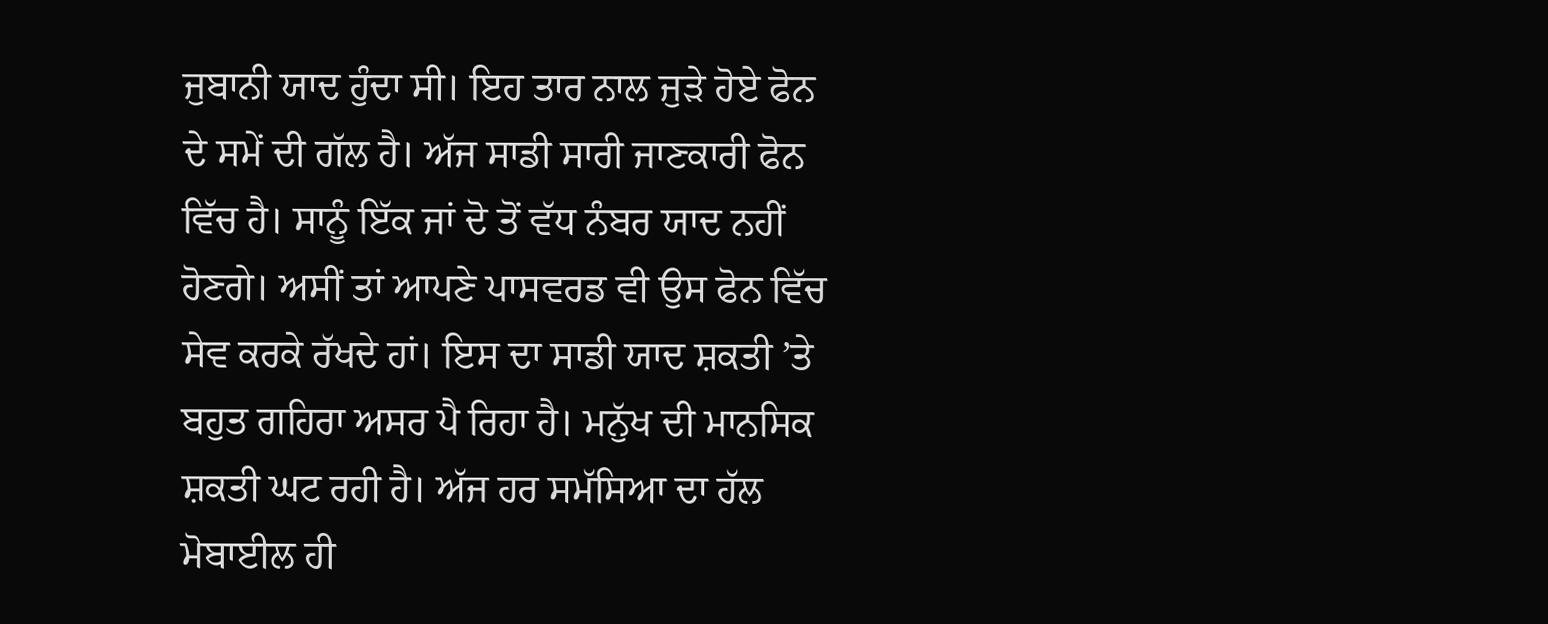ਜੁਬਾਨੀ ਯਾਦ ਹੁੰਦਾ ਸੀ। ਇਹ ਤਾਰ ਨਾਲ ਜੁੜੇ ਹੋਏ ਫੋਨ ਦੇ ਸਮੇਂ ਦੀ ਗੱਲ ਹੈ। ਅੱਜ ਸਾਡੀ ਸਾਰੀ ਜਾਣਕਾਰੀ ਫੋਨ ਵਿੱਚ ਹੈ। ਸਾਨੂੰ ਇੱਕ ਜਾਂ ਦੋ ਤੋਂ ਵੱਧ ਨੰਬਰ ਯਾਦ ਨਹੀਂ ਹੋਣਗੇ। ਅਸੀਂ ਤਾਂ ਆਪਣੇ ਪਾਸਵਰਡ ਵੀ ਉਸ ਫੋਨ ਵਿੱਚ ਸੇਵ ਕਰਕੇ ਰੱਖਦੇ ਹਾਂ। ਇਸ ਦਾ ਸਾਡੀ ਯਾਦ ਸ਼ਕਤੀ ’ਤੇ ਬਹੁਤ ਗਹਿਰਾ ਅਸਰ ਪੈ ਰਿਹਾ ਹੈ। ਮਨੁੱਖ ਦੀ ਮਾਨਸਿਕ ਸ਼ਕਤੀ ਘਟ ਰਹੀ ਹੈ। ਅੱਜ ਹਰ ਸਮੱਸਿਆ ਦਾ ਹੱਲ ਮੋਬਾਈਲ ਹੀ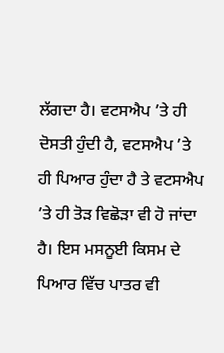ਲੱਗਦਾ ਹੈ। ਵਟਸਐਪ ’ਤੇ ਹੀ ਦੋਸਤੀ ਹੁੰਦੀ ਹੈ, ਵਟਸਐਪ ’ਤੇ ਹੀ ਪਿਆਰ ਹੁੰਦਾ ਹੈ ਤੇ ਵਟਸਐਪ ’ਤੇ ਹੀ ਤੋੜ ਵਿਛੋੜਾ ਵੀ ਹੋ ਜਾਂਦਾ ਹੈ। ਇਸ ਮਸਨੂਈ ਕਿਸਮ ਦੇ ਪਿਆਰ ਵਿੱਚ ਪਾਤਰ ਵੀ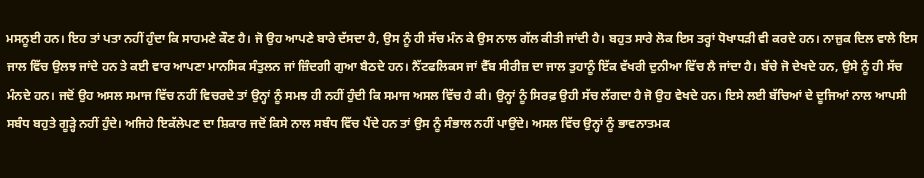ਮਸਨੂਈ ਹਨ। ਇਹ ਤਾਂ ਪਤਾ ਨਹੀਂ ਹੁੰਦਾ ਕਿ ਸਾਹਮਣੇ ਕੌਣ ਹੈ। ਜੋ ਉਹ ਆਪਣੇ ਬਾਰੇ ਦੱਸਦਾ ਹੈ, ਉਸ ਨੂੰ ਹੀ ਸੱਚ ਮੰਨ ਕੇ ਉਸ ਨਾਲ ਗੱਲ ਕੀਤੀ ਜਾਂਦੀ ਹੈ। ਬਹੁਤ ਸਾਰੇ ਲੋਕ ਇਸ ਤਰ੍ਹਾਂ ਧੋਖਾਧੜੀ ਵੀ ਕਰਦੇ ਹਨ। ਨਾਜ਼ੁਕ ਦਿਲ ਵਾਲੇ ਇਸ ਜਾਲ ਵਿੱਚ ਉਲਝ ਜਾਂਦੇ ਹਨ ਤੇ ਕਈ ਵਾਰ ਆਪਣਾ ਮਾਨਸਿਕ ਸੰਤੁਲਨ ਜਾਂ ਜ਼ਿੰਦਗੀ ਗੁਆ ਬੈਠਦੇ ਹਨ। ਨੈੱਟਫਲਿਕਸ ਜਾਂ ਵੈੱਬ ਸੀਰੀਜ਼ ਦਾ ਜਾਲ ਤੁਹਾਨੂੰ ਇੱਕ ਵੱਖਰੀ ਦੁਨੀਆ ਵਿੱਚ ਲੈ ਜਾਂਦਾ ਹੈ। ਬੱਚੇ ਜੋ ਦੇਖਦੇ ਹਨ, ਉਸੇ ਨੂੰ ਹੀ ਸੱਚ ਮੰਨਦੇ ਹਨ। ਜਦੋਂ ਉਹ ਅਸਲ ਸਮਾਜ ਵਿੱਚ ਨਹੀਂ ਵਿਚਰਦੇ ਤਾਂ ਉਨ੍ਹਾਂ ਨੂੰ ਸਮਝ ਹੀ ਨਹੀਂ ਹੁੰਦੀ ਕਿ ਸਮਾਜ ਅਸਲ ਵਿੱਚ ਹੈ ਕੀ। ਉਨ੍ਹਾਂ ਨੂੰ ਸਿਰਫ਼ ਉਹੀ ਸੱਚ ਲੱਗਦਾ ਹੈ ਜੋ ਉਹ ਵੇਖਦੇ ਹਨ। ਇਸੇ ਲਈ ਬੱਚਿਆਂ ਦੇ ਦੂਜਿਆਂ ਨਾਲ ਆਪਸੀ ਸਬੰਧ ਬਹੁਤੇ ਗੂੜ੍ਹੇ ਨਹੀਂ ਹੁੰਦੇ। ਅਜਿਹੇ ਇਕੱਲੇਪਣ ਦਾ ਸ਼ਿਕਾਰ ਜਦੋਂ ਕਿਸੇ ਨਾਲ ਸਬੰਧ ਵਿੱਚ ਪੈਂਦੇ ਹਨ ਤਾਂ ਉਸ ਨੂੰ ਸੰਭਾਲ ਨਹੀਂ ਪਾਉਂਦੇ। ਅਸਲ ਵਿੱਚ ਉਨ੍ਹਾਂ ਨੂੰ ਭਾਵਨਾਤਮਕ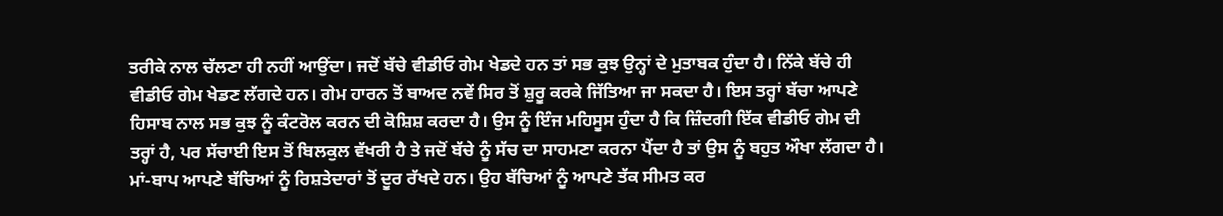ਤਰੀਕੇ ਨਾਲ ਚੱਲਣਾ ਹੀ ਨਹੀਂ ਆਉਂਦਾ। ਜਦੋਂ ਬੱਚੇ ਵੀਡੀਓ ਗੇਮ ਖੇਡਦੇ ਹਨ ਤਾਂ ਸਭ ਕੁਝ ਉਨ੍ਹਾਂ ਦੇ ਮੁਤਾਬਕ ਹੁੰਦਾ ਹੈ। ਨਿੱਕੇ ਬੱਚੇ ਹੀ ਵੀਡੀਓ ਗੇਮ ਖੇਡਣ ਲੱਗਦੇ ਹਨ। ਗੇਮ ਹਾਰਨ ਤੋਂ ਬਾਅਦ ਨਵੇਂ ਸਿਰ ਤੋਂ ਸ਼ੁਰੂ ਕਰਕੇ ਜਿੱਤਿਆ ਜਾ ਸਕਦਾ ਹੈ। ਇਸ ਤਰ੍ਹਾਂ ਬੱਚਾ ਆਪਣੇ ਹਿਸਾਬ ਨਾਲ ਸਭ ਕੁਝ ਨੂੰ ਕੰਟਰੋਲ ਕਰਨ ਦੀ ਕੋਸ਼ਿਸ਼ ਕਰਦਾ ਹੈ। ਉਸ ਨੂੰ ਇੰਜ ਮਹਿਸੂਸ ਹੁੰਦਾ ਹੈ ਕਿ ਜ਼ਿੰਦਗੀ ਇੱਕ ਵੀਡੀਓ ਗੇਮ ਦੀ ਤਰ੍ਹਾਂ ਹੈ, ਪਰ ਸੱਚਾਈ ਇਸ ਤੋਂ ਬਿਲਕੁਲ ਵੱਖਰੀ ਹੈ ਤੇ ਜਦੋਂ ਬੱਚੇ ਨੂੰ ਸੱਚ ਦਾ ਸਾਹਮਣਾ ਕਰਨਾ ਪੈਂਦਾ ਹੈ ਤਾਂ ਉਸ ਨੂੰ ਬਹੁਤ ਔਖਾ ਲੱਗਦਾ ਹੈ। ਮਾਂ-ਬਾਪ ਆਪਣੇ ਬੱਚਿਆਂ ਨੂੰ ਰਿਸ਼ਤੇਦਾਰਾਂ ਤੋਂ ਦੂਰ ਰੱਖਦੇ ਹਨ। ਉਹ ਬੱਚਿਆਂ ਨੂੰ ਆਪਣੇ ਤੱਕ ਸੀਮਤ ਕਰ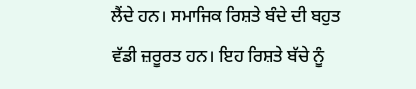ਲੈਂਦੇ ਹਨ। ਸਮਾਜਿਕ ਰਿਸ਼ਤੇ ਬੰਦੇ ਦੀ ਬਹੁਤ ਵੱਡੀ ਜ਼ਰੂਰਤ ਹਨ। ਇਹ ਰਿਸ਼ਤੇ ਬੱਚੇ ਨੂੰ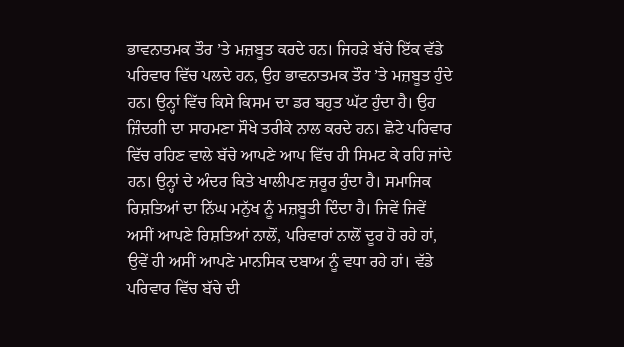ਭਾਵਨਾਤਮਕ ਤੌਰ ’ਤੇ ਮਜ਼ਬੂਤ ਕਰਦੇ ਹਨ। ਜਿਹੜੇ ਬੱਚੇ ਇੱਕ ਵੱਡੇ ਪਰਿਵਾਰ ਵਿੱਚ ਪਲਦੇ ਹਨ, ਉਹ ਭਾਵਨਾਤਮਕ ਤੌਰ ’ਤੇ ਮਜ਼ਬੂਤ ਹੁੰਦੇ ਹਨ। ਉਨ੍ਹਾਂ ਵਿੱਚ ਕਿਸੇ ਕਿਸਮ ਦਾ ਡਰ ਬਹੁਤ ਘੱਟ ਹੁੰਦਾ ਹੈ। ਉਹ ਜ਼ਿੰਦਗੀ ਦਾ ਸਾਹਮਣਾ ਸੌਖੇ ਤਰੀਕੇ ਨਾਲ ਕਰਦੇ ਹਨ। ਛੋਟੇ ਪਰਿਵਾਰ ਵਿੱਚ ਰਹਿਣ ਵਾਲੇ ਬੱਚੇ ਆਪਣੇ ਆਪ ਵਿੱਚ ਹੀ ਸਿਮਟ ਕੇ ਰਹਿ ਜਾਂਦੇ ਹਨ। ਉਨ੍ਹਾਂ ਦੇ ਅੰਦਰ ਕਿਤੇ ਖਾਲੀਪਣ ਜ਼ਰੂਰ ਹੁੰਦਾ ਹੈ। ਸਮਾਜਿਕ ਰਿਸ਼ਤਿਆਂ ਦਾ ਨਿੱਘ ਮਨੁੱਖ ਨੂੰ ਮਜ਼ਬੂਤੀ ਦਿੰਦਾ ਹੈ। ਜਿਵੇਂ ਜਿਵੇਂ ਅਸੀਂ ਆਪਣੇ ਰਿਸ਼ਤਿਆਂ ਨਾਲੋਂ, ਪਰਿਵਾਰਾਂ ਨਾਲੋਂ ਦੂਰ ਹੋ ਰਹੇ ਹਾਂ, ਉਵੇਂ ਹੀ ਅਸੀਂ ਆਪਣੇ ਮਾਨਸਿਕ ਦਬਾਅ ਨੂੰ ਵਧਾ ਰਹੇ ਹਾਂ। ਵੱਡੇ ਪਰਿਵਾਰ ਵਿੱਚ ਬੱਚੇ ਦੀ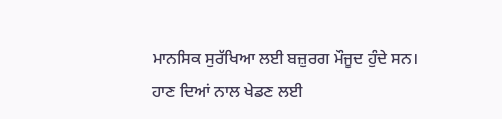ਮਾਨਸਿਕ ਸੁਰੱਖਿਆ ਲਈ ਬਜ਼ੁਰਗ ਮੌਜੂਦ ਹੁੰਦੇ ਸਨ। ਹਾਣ ਦਿਆਂ ਨਾਲ ਖੇਡਣ ਲਈ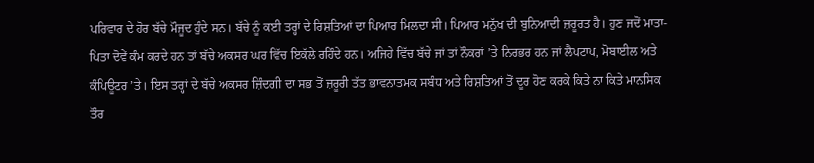ਪਰਿਵਾਰ ਦੇ ਹੋਰ ਬੱਚੇ ਮੌਜੂਦ ਹੁੰਦੇ ਸਨ। ਬੱਚੇ ਨੂੰ ਕਈ ਤਰ੍ਹਾਂ ਦੇ ਰਿਸ਼ਤਿਆਂ ਦਾ ਪਿਆਰ ਮਿਲਦਾ ਸੀ। ਪਿਆਰ ਮਨੁੱਖ ਦੀ ਬੁਨਿਆਦੀ ਜ਼ਰੂਰਤ ਹੈ। ਹੁਣ ਜਦੋਂ ਮਾਤਾ-ਪਿਤਾ ਦੋਵੇਂ ਕੰਮ ਕਰਦੇ ਹਨ ਤਾਂ ਬੱਚੇ ਅਕਸਰ ਘਰ ਵਿੱਚ ਇਕੱਲੇ ਰਹਿੰਦੇ ਹਨ। ਅਜਿਹੇ ਵਿੱਚ ਬੱਚੇ ਜਾਂ ਤਾਂ ਨੌਕਰਾਂ ’ਤੇ ਨਿਰਭਰ ਹਨ ਜਾਂ ਲੈਪਟਾਪ, ਮੋਬਾਈਲ ਅਤੇ ਕੰਪਿਊਟਰ ’ਤੇ। ਇਸ ਤਰ੍ਹਾਂ ਦੇ ਬੱਚੇ ਅਕਸਰ ਜ਼ਿੰਦਗੀ ਦਾ ਸਭ ਤੋਂ ਜ਼ਰੂਰੀ ਤੱਤ ਭਾਵਨਾਤਮਕ ਸਬੰਧ ਅਤੇ ਰਿਸ਼ਤਿਆਂ ਤੋਂ ਦੂਰ ਹੋਣ ਕਰਕੇ ਕਿਤੇ ਨਾ ਕਿਤੇ ਮਾਨਸਿਕ ਤੌਰ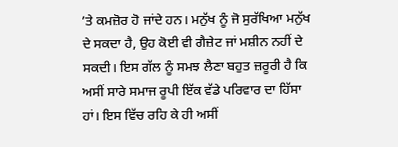’ਤੇ ਕਮਜ਼ੋਰ ਹੋ ਜਾਂਦੇ ਹਨ। ਮਨੁੱਖ ਨੂੰ ਜੋ ਸੁਰੱਖਿਆ ਮਨੁੱਖ ਦੇ ਸਕਦਾ ਹੈ, ਉਹ ਕੋਈ ਵੀ ਗੈਜ਼ੇਟ ਜਾਂ ਮਸ਼ੀਨ ਨਹੀਂ ਦੇ ਸਕਦੀ। ਇਸ ਗੱਲ ਨੂੰ ਸਮਝ ਲੈਣਾ ਬਹੁਤ ਜ਼ਰੂਰੀ ਹੈ ਕਿ ਅਸੀਂ ਸਾਰੇ ਸਮਾਜ ਰੂਪੀ ਇੱਕ ਵੱਡੇ ਪਰਿਵਾਰ ਦਾ ਹਿੱਸਾ ਹਾਂ। ਇਸ ਵਿੱਚ ਰਹਿ ਕੇ ਹੀ ਅਸੀਂ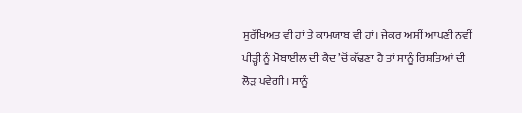ਸੁਰੱਖਿਅਤ ਵੀ ਹਾਂ ਤੇ ਕਾਮਯਾਬ ਵੀ ਹਾਂ। ਜੇਕਰ ਅਸੀਂ ਆਪਣੀ ਨਵੀਂ ਪੀੜ੍ਹੀ ਨੂੰ ਮੋਬਾਈਲ ਦੀ ਕੈਦ ’ਚੋਂ ਕੱਢਣਾ ਹੈ ਤਾਂ ਸਾਨੂੰ ਰਿਸ਼ਤਿਆਂ ਦੀ ਲੋੜ ਪਵੇਗੀ। ਸਾਨੂੰ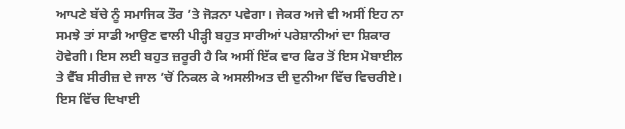ਆਪਣੇ ਬੱਚੇ ਨੂੰ ਸਮਾਜਿਕ ਤੌਰ ’ਤੇ ਜੋੜਨਾ ਪਵੇਗਾ। ਜੇਕਰ ਅਜੇ ਵੀ ਅਸੀਂ ਇਹ ਨਾ ਸਮਝੇ ਤਾਂ ਸਾਡੀ ਆਉਣ ਵਾਲੀ ਪੀੜ੍ਹੀ ਬਹੁਤ ਸਾਰੀਆਂ ਪਰੇਸ਼ਾਨੀਆਂ ਦਾ ਸ਼ਿਕਾਰ ਹੋਵੇਗੀ। ਇਸ ਲਈ ਬਹੁਤ ਜ਼ਰੂਰੀ ਹੈ ਕਿ ਅਸੀਂ ਇੱਕ ਵਾਰ ਫਿਰ ਤੋਂ ਇਸ ਮੋਬਾਈਲ ਤੇ ਵੈੱਬ ਸੀਰੀਜ਼ ਦੇ ਜਾਲ ’ਚੋਂ ਨਿਕਲ ਕੇ ਅਸਲੀਅਤ ਦੀ ਦੁਨੀਆ ਵਿੱਚ ਵਿਚਰੀਏ। ਇਸ ਵਿੱਚ ਦਿਖਾਈ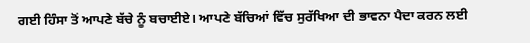ਗਈ ਹਿੰਸਾ ਤੋਂ ਆਪਣੇ ਬੱਚੇ ਨੂੰ ਬਚਾਈਏ। ਆਪਣੇ ਬੱਚਿਆਂ ਵਿੱਚ ਸੁਰੱਖਿਆ ਦੀ ਭਾਵਨਾ ਪੈਦਾ ਕਰਨ ਲਈ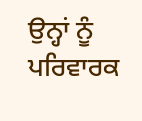ਉਨ੍ਹਾਂ ਨੂੰ ਪਰਿਵਾਰਕ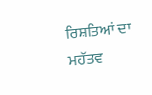ਰਿਸ਼ਤਿਆਂ ਦਾ ਮਹੱਤਵ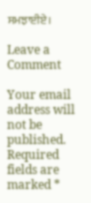ਸਮਝਾਈਏ।

Leave a Comment

Your email address will not be published. Required fields are marked *